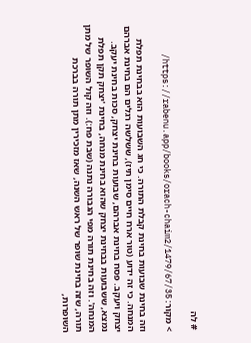# לה

> מקור: https://rabenu.app/books/orach-chaim2/1479/67/35/

וזה בחינת שבועות בחינת קבלת התורה. כי חג השבועות הוא בבחינת תפלת המנחה. כי זה ידוע (טור ארח חיים סימן תיז), ששלשה רגלים הם בחינת אברהם יצחק ויעקב. פסח בחינת אברהם, שבועות בחינת יצחק, סכות בחינת יעקב. נמצא, ששבועות בבחינת יצחק שהוא בחינת מנחה, בחינת 'יצחק תקן תפלת המנחה'. וזה בחינת תורה מפי הגבורה נתנה (שבת פח:). וזה קול השופר של מתן תורה, שזה בחינת שופר של ראש השנה, שאז מזכירין מתן תורה בברכת השופרות,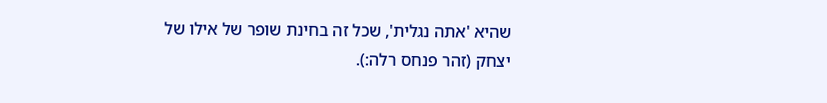שהיא 'אתה נגלית', שכל זה בחינת שופר של אילו של יצחק (זהר פנחס רלה:).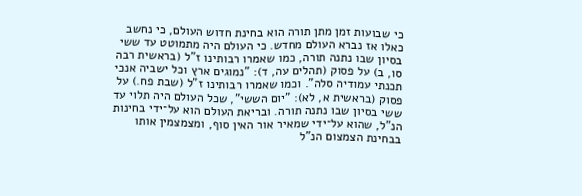כי שבועות זמן מתן תורה הוא בחינת חדוש העולם, כי נחשב כאלו אז נברא העולם מחדש. כי העולם היה מתמוטט עד ששי בסיון שבו נתנה תורה, כמו שאמרו רבותינו ז"ל (בראשית רבה סו, ב) על פסוק (תהלים עה, ד): "נמוגים ארץ וכל ישביה אנכי תכנתי עמודיה סלה". וכמו שאמרו רבותינו ז"ל (שבת פח.) על פסוק (בראשית א, לא): "יום הששי", שכל העולם היה תלוי עד ששי בסיון שבו נתנה תורה. ובריאת העולם הוא על־ידי בחינות הנ"ל, שהוא על־ידי שמאיר אור האין סוף, ומצמצמין אותו בבחינת הצמצום הנ"ל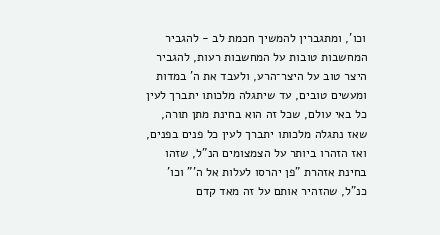וכו', ומתגברין להמשיך חכמת לב - להגביר המחשבות טובות על המחשבות רעות, להגביר היצר טוב על היצר־הרע, ולעבד את ה' במדות ומעשים טובים, עד שיתגלה מלכותו יתברך לעין כל באי עולם, שכל זה הוא בחינת מתן תורה, שאז נתגלה מלכותו יתברך לעין כל פנים בפנים, ואז הזהרו ביותר על הצמצומים הנ"ל, שזהו בחינת אזהרת "פן יהרסו לעלות אל ה'" וכו' כנ"ל, שהזהיר אותם על זה מאד קדם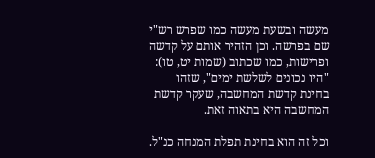מעשה ובשעת מעשה כמו שפרש רש"י שם בפרשה. וכן הזהיר אותם על קדשה ופרישות, כמו שכתוב (שמות יט, טו): "היו נכונים לשלשת ימים", שזהו בחינת קדשת המחשבה, שעקר קדשת המחשבה היא בתאוה זאת.

וכל זה הוא בחינת תפלת המנחה כנ"ל.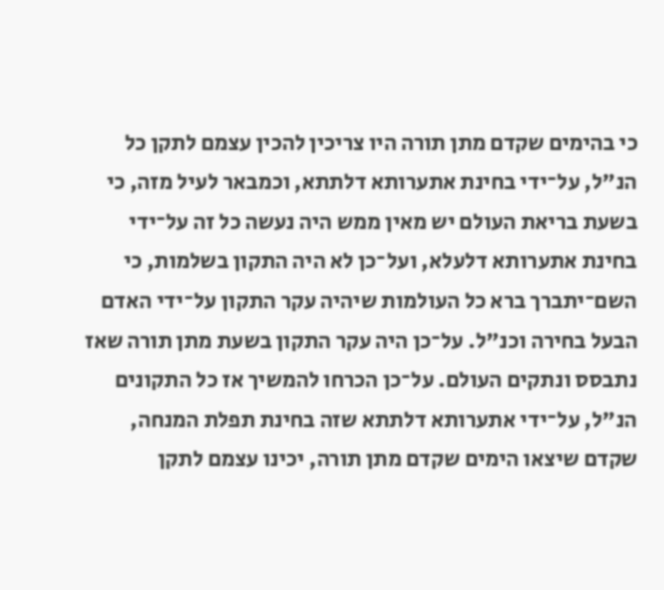כי בהימים שקדם מתן תורה היו צריכין להכין עצמם לתקן כל הנ"ל, על־ידי בחינת אתערותא דלתתא, וכמבאר לעיל מזה, כי בשעת בריאת העולם יש מאין ממש היה נעשה כל זה על־ידי בחינת אתערותא דלעלא, ועל־כן לא היה התקון בשלמות, כי השם־יתברך ברא כל העולמות שיהיה עקר התקון על־ידי האדם הבעל בחירה וכנ"ל. על־כן היה עקר התקון בשעת מתן תורה שאז נתבסס ונתקים העולם. על־כן הכרחו להמשיך אז כל התקונים הנ"ל, על־ידי אתערותא דלתתא שזה בחינת תפלת המנחה, שקדם שיצאו הימים שקדם מתן תורה, יכינו עצמם לתקן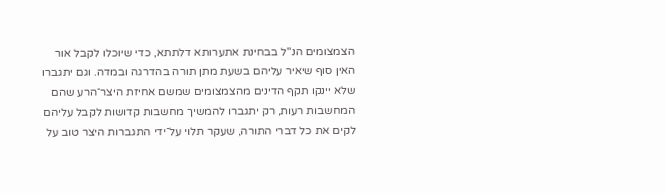הצמצומים הנ"ל בבחינת אתערותא דלתתא, כדי שיוכלו לקבל אור האין סוף שיאיר עליהם בשעת מתן תורה בהדרגה ובמדה. וגם יתגברו שלא יינקו תקף הדינים מהצמצומים שמשם אחיזת היצר־הרע שהם המחשבות רעות, רק יתגברו להמשיך מחשבות קדושות לקבל עליהם לקים את כל דברי התורה, שעקר תלוי על־ידי התגברות היצר טוב על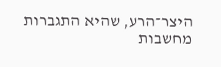היצר־הרע, שהיא התגברות מחשבות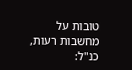טובות על מחשבות רעות, כנ"ל: